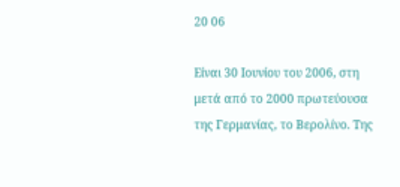20 06

Είναι 30 Ιουνίου του 2006, στη μετά από το 2000 πρωτεύουσα της Γερμανίας, το Βερολίνο. Της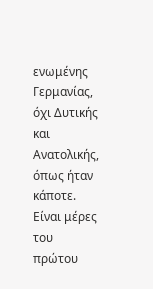ενωμένης Γερμανίας, όχι Δυτικής και Ανατολικής, όπως ήταν κάποτε. Είναι μέρες του πρώτου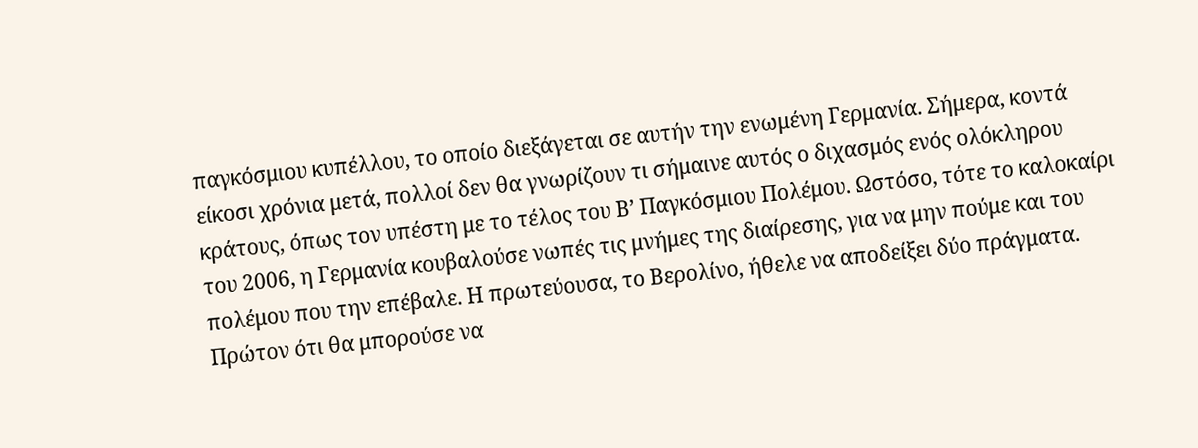παγκόσμιου κυπέλλου, το οποίο διεξάγεται σε αυτήν την ενωμένη Γερμανία. Σήμερα, κοντά είκοσι χρόνια μετά, πολλοί δεν θα γνωρίζουν τι σήμαινε αυτός ο διχασμός ενός ολόκληρου κράτους, όπως τον υπέστη με το τέλος του Β’ Παγκόσμιου Πολέμου. Ωστόσο, τότε το καλοκαίρι του 2006, η Γερμανία κουβαλούσε νωπές τις μνήμες της διαίρεσης, για να μην πούμε και του πολέμου που την επέβαλε. Η πρωτεύουσα, το Βερολίνο, ήθελε να αποδείξει δύο πράγματα. Πρώτον ότι θα μπορούσε να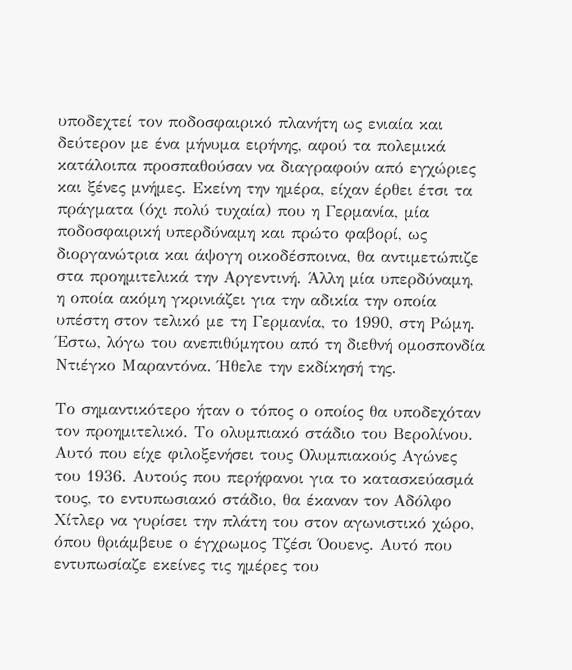υποδεχτεί τον ποδοσφαιρικό πλανήτη ως ενιαία και δεύτερον με ένα μήνυμα ειρήνης, αφού τα πολεμικά κατάλοιπα προσπαθούσαν να διαγραφούν από εγχώριες και ξένες μνήμες. Εκείνη την ημέρα, είχαν έρθει έτσι τα πράγματα (όχι πολύ τυχαία) που η Γερμανία, μία ποδοσφαιρική υπερδύναμη και πρώτο φαβορί, ως διοργανώτρια και άψογη οικοδέσποινα, θα αντιμετώπιζε στα προημιτελικά την Αργεντινή. Άλλη μία υπερδύναμη, η οποία ακόμη γκρινιάζει για την αδικία την οποία υπέστη στον τελικό με τη Γερμανία, το 1990, στη Ρώμη. Έστω, λόγω του ανεπιθύμητου από τη διεθνή ομοσπονδία Ντιέγκο Μαραντόνα. Ήθελε την εκδίκησή της.

Το σημαντικότερο ήταν ο τόπος ο οποίος θα υποδεχόταν τον προημιτελικό. Το ολυμπιακό στάδιο του Βερολίνου. Αυτό που είχε φιλοξενήσει τους Ολυμπιακούς Αγώνες του 1936. Αυτούς που περήφανοι για το κατασκεύασμά τους, το εντυπωσιακό στάδιο, θα έκαναν τον Αδόλφο Χίτλερ να γυρίσει την πλάτη του στον αγωνιστικό χώρο, όπου θριάμβευε ο έγχρωμος Τζέσι Όουενς. Αυτό που εντυπωσίαζε εκείνες τις ημέρες του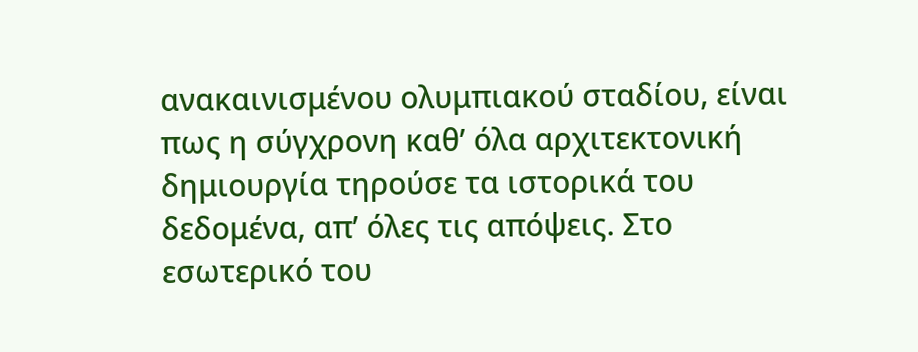ανακαινισμένου ολυμπιακού σταδίου, είναι πως η σύγχρονη καθ’ όλα αρχιτεκτονική δημιουργία τηρούσε τα ιστορικά του δεδομένα, απ’ όλες τις απόψεις. Στο εσωτερικό του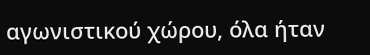αγωνιστικού χώρου, όλα ήταν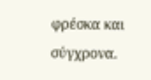φρέσκα και σύγχρονα.